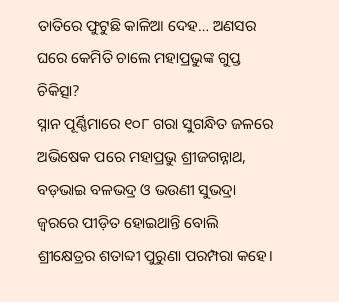ତାତିରେ ଫୁଟୁଛି କାଳିଆ ଦେହ… ଅଣସର ଘରେ କେମିତି ଚାଲେ ମହାପ୍ରଭୁଙ୍କ ଗୁପ୍ତ ଚିକିତ୍ସା?
ସ୍ନାନ ପୂର୍ଣ୍ଣିମାରେ ୧୦୮ ଗରା ସୁଗନ୍ଧିତ ଜଳରେ ଅଭିଷେକ ପରେ ମହାପ୍ରଭୁ ଶ୍ରୀଜଗନ୍ନାଥ, ବଡ଼ଭାଇ ବଳଭଦ୍ର ଓ ଭଉଣୀ ସୁଭଦ୍ରା ଜ୍ୱରରେ ପୀଡ଼ିତ ହୋଇଥାନ୍ତି ବୋଲି ଶ୍ରୀକ୍ଷେତ୍ରର ଶତାବ୍ଦୀ ପୁରୁଣା ପରମ୍ପରା କହେ।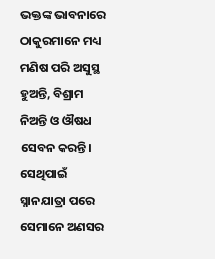ଭକ୍ତଙ୍କ ଭାବନାରେ ଠାକୁରମାନେ ମଧ୍ୟ ମଣିଷ ପରି ଅସୁସ୍ଥ ହୁଅନ୍ତି, ବିଶ୍ରାମ ନିଅନ୍ତି ଓ ଔଷଧ ସେବନ କରନ୍ତି। ସେଥିପାଇଁ ସ୍ନାନଯାତ୍ରା ପରେ ସେମାନେ ଅଣସର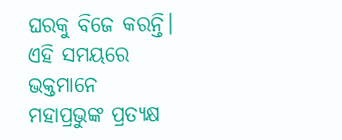ଘରକୁ ବିଜେ କରନ୍ତି। ଏହି ସମୟରେ ଭକ୍ତମାନେ ମହାପ୍ରଭୁଙ୍କ ପ୍ରତ୍ୟକ୍ଷ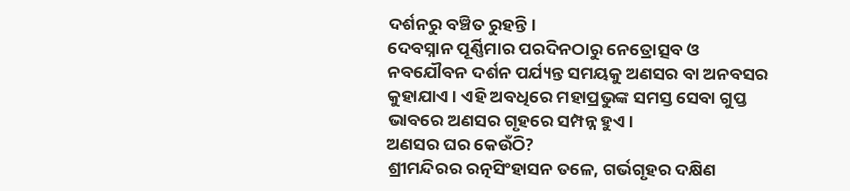ଦର୍ଶନରୁ ବଞ୍ଚିତ ରୁହନ୍ତି।
ଦେବସ୍ନାନ ପୂର୍ଣ୍ଣିମାର ପରଦିନଠାରୁ ନେତ୍ରୋତ୍ସବ ଓ ନବଯୌବନ ଦର୍ଶନ ପର୍ଯ୍ୟନ୍ତ ସମୟକୁ ଅଣସର ବା ଅନବସର କୁହାଯାଏ। ଏହି ଅବଧିରେ ମହାପ୍ରଭୁଙ୍କ ସମସ୍ତ ସେବା ଗୁପ୍ତ ଭାବରେ ଅଣସର ଗୃହରେ ସମ୍ପନ୍ନ ହୁଏ।
ଅଣସର ଘର କେଉଁଠି?
ଶ୍ରୀମନ୍ଦିରର ରତ୍ନସିଂହାସନ ତଳେ, ଗର୍ଭଗୃହର ଦକ୍ଷିଣ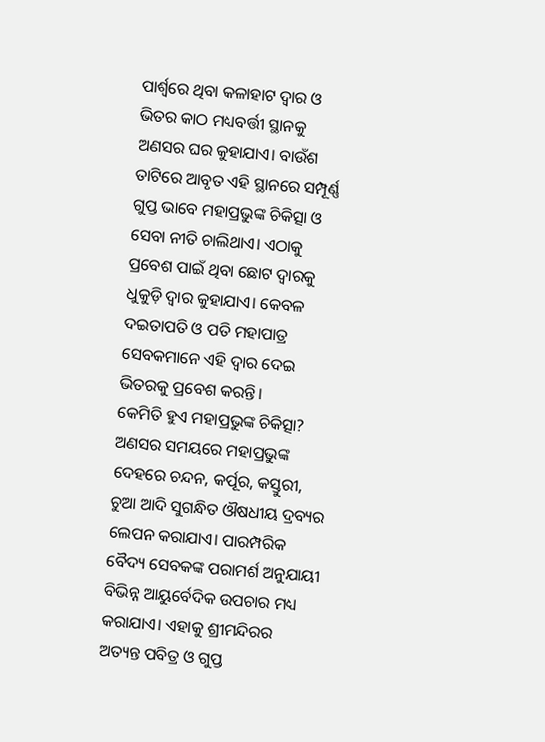ପାର୍ଶ୍ୱରେ ଥିବା କଳାହାଟ ଦ୍ୱାର ଓ ଭିତର କାଠ ମଧ୍ୟବର୍ତ୍ତୀ ସ୍ଥାନକୁ ଅଣସର ଘର କୁହାଯାଏ। ବାଉଁଶ ତାଟିରେ ଆବୃତ ଏହି ସ୍ଥାନରେ ସମ୍ପୂର୍ଣ୍ଣ ଗୁପ୍ତ ଭାବେ ମହାପ୍ରଭୁଙ୍କ ଚିକିତ୍ସା ଓ ସେବା ନୀତି ଚାଲିଥାଏ। ଏଠାକୁ ପ୍ରବେଶ ପାଇଁ ଥିବା ଛୋଟ ଦ୍ୱାରକୁ ଧୁକୁଡ଼ି ଦ୍ୱାର କୁହାଯାଏ। କେବଳ ଦଇତାପତି ଓ ପତି ମହାପାତ୍ର ସେବକମାନେ ଏହି ଦ୍ୱାର ଦେଇ ଭିତରକୁ ପ୍ରବେଶ କରନ୍ତି।
କେମିତି ହୁଏ ମହାପ୍ରଭୁଙ୍କ ଚିକିତ୍ସା?
ଅଣସର ସମୟରେ ମହାପ୍ରଭୁଙ୍କ ଦେହରେ ଚନ୍ଦନ, କର୍ପୂର, କସ୍ତୁରୀ, ଚୁଆ ଆଦି ସୁଗନ୍ଧିତ ଔଷଧୀୟ ଦ୍ରବ୍ୟର ଲେପନ କରାଯାଏ। ପାରମ୍ପରିକ ବୈଦ୍ୟ ସେବକଙ୍କ ପରାମର୍ଶ ଅନୁଯାୟୀ ବିଭିନ୍ନ ଆୟୁର୍ବେଦିକ ଉପଚାର ମଧ୍ୟ କରାଯାଏ। ଏହାକୁ ଶ୍ରୀମନ୍ଦିରର ଅତ୍ୟନ୍ତ ପବିତ୍ର ଓ ଗୁପ୍ତ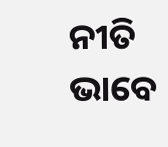ନୀତି ଭାବେ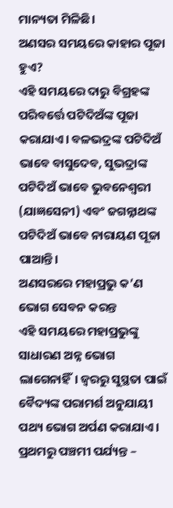ମାନ୍ୟତା ମିଳିଛି।
ଅଣସର ସମୟରେ କାହାର ପୂଜା ହୁଏ?
ଏହି ସମୟରେ ଦାରୁ ବିଗ୍ରହଙ୍କ ପରିବର୍ତ୍ତେ ପଟିଦିଅଁଙ୍କ ପୂଜା କରାଯାଏ। ବଳଭଦ୍ରଙ୍କ ପଟିଦିଅଁ ଭାବେ ବାସୁଦେବ, ସୁଭଦ୍ରାଙ୍କ ପଟିଦିଅଁ ଭାବେ ଭୁବନେଶ୍ୱରୀ (ଯାଜ୍ଞସେନୀ) ଏବଂ ଜଗନ୍ନାଥଙ୍କ ପଟିଦିଅଁ ଭାବେ ନାରାୟଣ ପୂଜା ପାଆନ୍ତି।
ଅଣସରରେ ମହାପ୍ରଭୁ କ’ଣ ଭୋଗ ସେବନ କରନ୍ତ
ଏହି ସମୟରେ ମହାପ୍ରଭୁଙ୍କୁ ସାଧାରଣ ଅନ୍ନ ଭୋଗ ଲାଗେନାହିଁ। ଜ୍ୱରରୁ ସୁସ୍ଥତା ପାଇଁ ବୈଦ୍ୟଙ୍କ ପରାମର୍ଶ ଅନୁଯାୟୀ ପଥ୍ୟ ଭୋଗ ଅର୍ପଣ କରାଯାଏ।
ପ୍ରଥମରୁ ପଞ୍ଚମୀ ପର୍ଯ୍ୟନ୍ତ –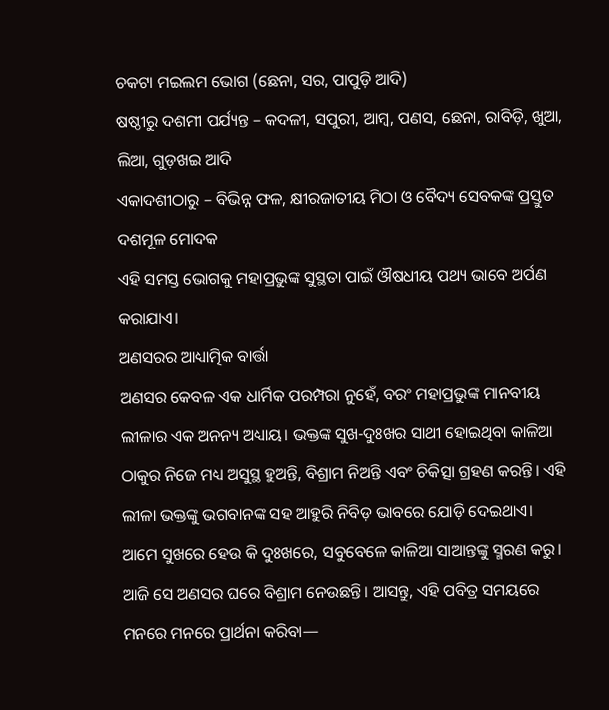ଚକଟା ମଇଲମ ଭୋଗ (ଛେନା, ସର, ପାପୁଡ଼ି ଆଦି)
ଷଷ୍ଠୀରୁ ଦଶମୀ ପର୍ଯ୍ୟନ୍ତ – କଦଳୀ, ସପୁରୀ, ଆମ୍ବ, ପଣସ, ଛେନା, ରାବିଡ଼ି, ଖୁଆ, ଲିଆ, ଗୁଡ଼ଖଇ ଆଦି
ଏକାଦଶୀଠାରୁ – ବିଭିନ୍ନ ଫଳ, କ୍ଷୀରଜାତୀୟ ମିଠା ଓ ବୈଦ୍ୟ ସେବକଙ୍କ ପ୍ରସ୍ତୁତ ଦଶମୂଳ ମୋଦକ
ଏହି ସମସ୍ତ ଭୋଗକୁ ମହାପ୍ରଭୁଙ୍କ ସୁସ୍ଥତା ପାଇଁ ଔଷଧୀୟ ପଥ୍ୟ ଭାବେ ଅର୍ପଣ କରାଯାଏ।
ଅଣସରର ଆଧ୍ୟାତ୍ମିକ ବାର୍ତ୍ତା
ଅଣସର କେବଳ ଏକ ଧାର୍ମିକ ପରମ୍ପରା ନୁହେଁ, ବରଂ ମହାପ୍ରଭୁଙ୍କ ମାନବୀୟ ଲୀଳାର ଏକ ଅନନ୍ୟ ଅଧ୍ୟାୟ। ଭକ୍ତଙ୍କ ସୁଖ-ଦୁଃଖର ସାଥୀ ହୋଇଥିବା କାଳିଆ ଠାକୁର ନିଜେ ମଧ୍ୟ ଅସୁସ୍ଥ ହୁଅନ୍ତି, ବିଶ୍ରାମ ନିଅନ୍ତି ଏବଂ ଚିକିତ୍ସା ଗ୍ରହଣ କରନ୍ତି। ଏହି ଲୀଳା ଭକ୍ତଙ୍କୁ ଭଗବାନଙ୍କ ସହ ଆହୁରି ନିବିଡ଼ ଭାବରେ ଯୋଡ଼ି ଦେଇଥାଏ।
ଆମେ ସୁଖରେ ହେଉ କି ଦୁଃଖରେ, ସବୁବେଳେ କାଳିଆ ସାଆନ୍ତଙ୍କୁ ସ୍ମରଣ କରୁ। ଆଜି ସେ ଅଣସର ଘରେ ବିଶ୍ରାମ ନେଉଛନ୍ତି। ଆସନ୍ତୁ, ଏହି ପବିତ୍ର ସମୟରେ ମନରେ ମନରେ ପ୍ରାର୍ଥନା କରିବା—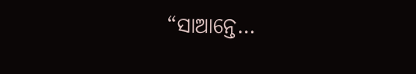“ସାଆନ୍ତେ…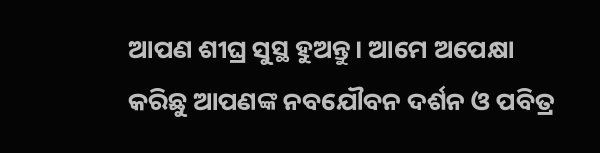ଆପଣ ଶୀଘ୍ର ସୁସ୍ଥ ହୁଅନ୍ତୁ। ଆମେ ଅପେକ୍ଷା କରିଛୁ ଆପଣଙ୍କ ନବଯୌବନ ଦର୍ଶନ ଓ ପବିତ୍ର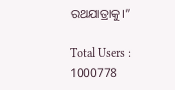ରଥଯାତ୍ରାକୁ।”

Total Users : 1000778